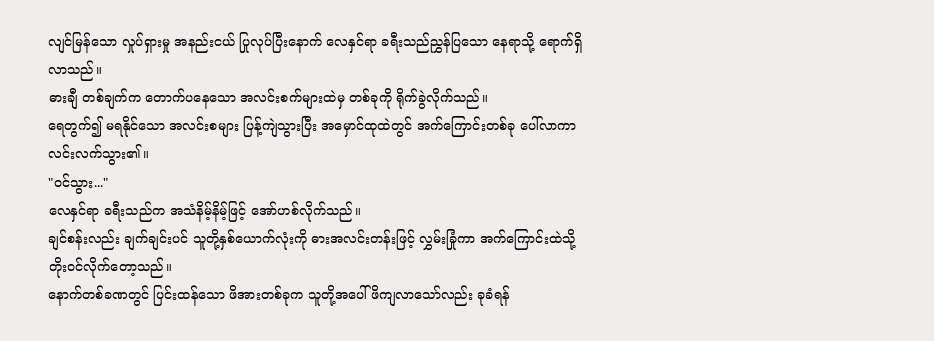လျင်မြန်သော လှုပ်ရှားမှု အနည်းငယ် ပြုလုပ်ပြီးနောက် လေနှင်ရာ ခရီးသည်ညွှန်ပြသော နေရာသို့ ရောက်ရှိလာသည်။
ဓားချီ တစ်ချက်က တောက်ပနေသော အလင်းစက်များထဲမှ တစ်ခုကို ရိုက်ခွဲလိုက်သည်။
ရေတွက်၍ မရနိုင်သော အလင်းစများ ပြန့်ကျဲသွားပြီး အမှောင်ထုထဲတွင် အက်ကြောင်းတစ်ခု ပေါ်လာကာ လင်းလက်သွား၏။
"ဝင်သွား..."
လေနှင်ရာ ခရီးသည်က အသံနိမ့်နိမ့်ဖြင့် အော်ဟစ်လိုက်သည်။
ချင်စန်းလည်း ချက်ချင်းပင် သူတို့နှစ်ယောက်လုံးကို ဓားအလင်းတန်းဖြင့် လွှမ်းခြုံကာ အက်ကြောင်းထဲသို့ တိုးဝင်လိုက်တော့သည်။
နောက်တစ်ခဏတွင် ပြင်းထန်သော ဖိအားတစ်ခုက သူတို့အပေါ် ဖိကျလာသော်လည်း ခုခံရန်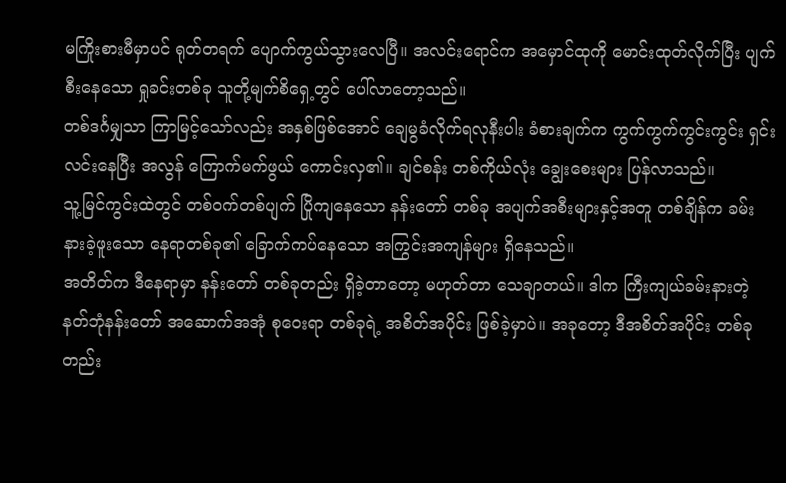မကြိုးစားမီမှာပင် ရုတ်တရက် ပျောက်ကွယ်သွားလေပြီ။ အလင်းရောင်က အမှောင်ထုကို မောင်းထုတ်လိုက်ပြီး ပျက်စီးနေသော ရှုခင်းတစ်ခု သူတို့မျက်စိရှေ့တွင် ပေါ်လာတော့သည်။
တစ်ဒင်္ဂမျှသာ ကြာမြင့်သော်လည်း အနှစ်ဖြစ်အောင် ချေမွခံလိုက်ရလုနီးပါး ခံစားချက်က ကွက်ကွက်ကွင်းကွင်း ရှင်းလင်းနေပြီး အလွန် ကြောက်မက်ဖွယ် ကောင်းလှ၏။ ချင်စန်း တစ်ကိုယ်လုံး ချွေးစေးများ ပြန်လာသည်။
သူ့မြင်ကွင်းထဲတွင် တစ်ဝက်တစ်ပျက် ပြိုကျနေသော နန်းတော် တစ်ခု အပျက်အစီးများနှင့်အတူ တစ်ချိန်က ခမ်းနားခဲ့ဖူးသော နေရာတစ်ခု၏ ခြောက်ကပ်နေသော အကြွင်းအကျန်များ ရှိနေသည်။
အတိတ်က ဒီနေရာမှာ နန်းတော် တစ်ခုတည်း ရှိခဲ့တာတော့ မဟုတ်တာ သေချာတယ်။ ဒါက ကြီးကျယ်ခမ်းနားတဲ့ နတ်ဘုံနန်းတော် အဆောက်အအုံ စုဝေးရာ တစ်ခုရဲ့ အစိတ်အပိုင်း ဖြစ်ခဲ့မှာပဲ။ အခုတော့ ဒီအစိတ်အပိုင်း တစ်ခုတည်း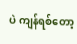ပဲ ကျန်ရစ်တော့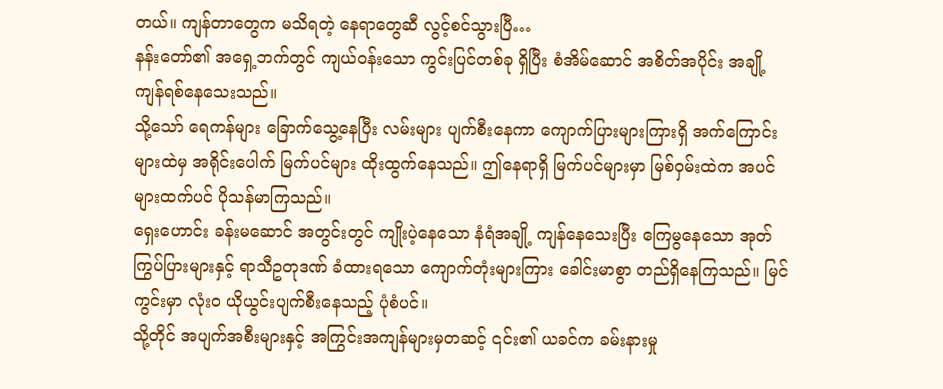တယ်။ ကျန်တာတွေက မသိရတဲ့ နေရာတွေဆီ လွင့်စင်သွားပြီ…
နန်းတော်၏ အရှေ့ဘက်တွင် ကျယ်ဝန်းသော ကွင်းပြင်တစ်ခု ရှိပြီး စံအိမ်ဆောင် အစိတ်အပိုင်း အချို့ ကျန်ရစ်နေသေးသည်။
သို့သော် ရေကန်များ ခြောက်သွေ့နေပြီး လမ်းများ ပျက်စီးနေကာ ကျောက်ပြားများကြားရှိ အက်ကြောင်းများထဲမှ အရိုင်းပေါက် မြက်ပင်များ ထိုးထွက်နေသည်။ ဤနေရာရှိ မြက်ပင်များမှာ မြစ်ဝှမ်းထဲက အပင်များထက်ပင် ပိုသန်မာကြသည်။
ရှေးဟောင်း ခန်းမဆောင် အတွင်းတွင် ကျိုးပဲ့နေသော နံရံအချို့ ကျန်နေသေးပြီး ကြေမွနေသော အုတ်ကြွပ်ပြားများနှင့် ရာသီဥတုဒဏ် ခံထားရသော ကျောက်တုံးများကြား ခေါင်းမာစွာ တည်ရှိနေကြသည်။ မြင်ကွင်းမှာ လုံးဝ ယိုယွင်းပျက်စီးနေသည့် ပုံစံပင်။
သို့တိုင် အပျက်အစီးများနှင့် အကြွင်းအကျန်များမှတဆင့် ၎င်း၏ ယခင်က ခမ်းနားမှု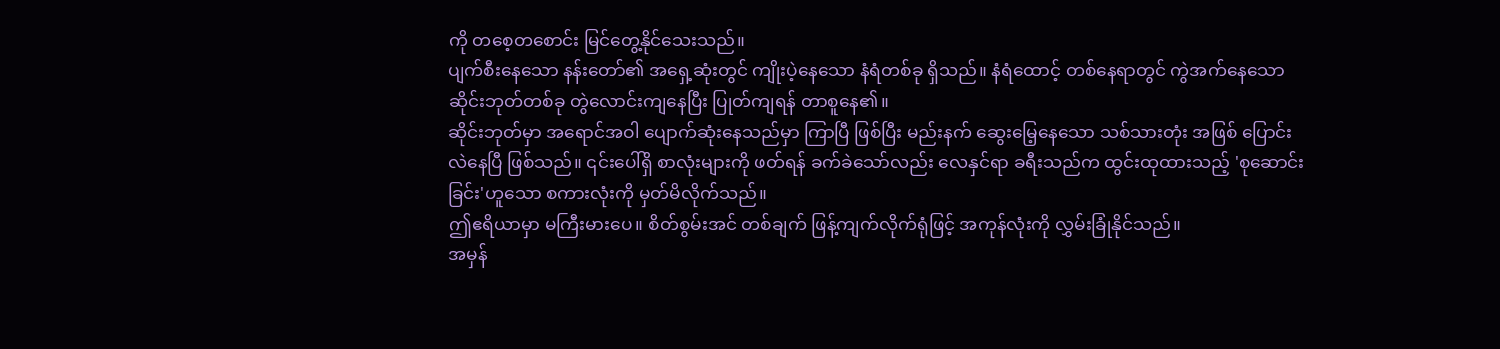ကို တစေ့တစောင်း မြင်တွေ့နိုင်သေးသည်။
ပျက်စီးနေသော နန်းတော်၏ အရှေ့ဆုံးတွင် ကျိုးပဲ့နေသော နံရံတစ်ခု ရှိသည်။ နံရံထောင့် တစ်နေရာတွင် ကွဲအက်နေသော ဆိုင်းဘုတ်တစ်ခု တွဲလောင်းကျနေပြီး ပြုတ်ကျရန် တာစူနေ၏။
ဆိုင်းဘုတ်မှာ အရောင်အဝါ ပျောက်ဆုံးနေသည်မှာ ကြာပြီ ဖြစ်ပြီး မည်းနက် ဆွေးမြေ့နေသော သစ်သားတုံး အဖြစ် ပြောင်းလဲနေပြီ ဖြစ်သည်။ ၎င်းပေါ်ရှိ စာလုံးများကို ဖတ်ရန် ခက်ခဲသော်လည်း လေနှင်ရာ ခရီးသည်က ထွင်းထုထားသည့် 'စုဆောင်းခြင်း'ဟူသော စကားလုံးကို မှတ်မိလိုက်သည်။
ဤဧရိယာမှာ မကြီးမားပေ။ စိတ်စွမ်းအင် တစ်ချက် ဖြန့်ကျက်လိုက်ရုံဖြင့် အကုန်လုံးကို လွှမ်းခြုံနိုင်သည်။
အမှန်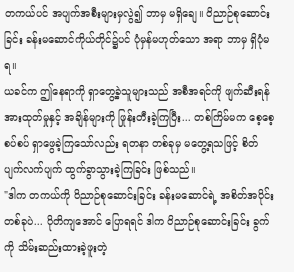တကယ်ပင် အပျက်အစီးများမှလွဲ၍ ဘာမှ မရှိချေ။ ဝိညာဉ်စုဆောင်းခြင်း ခန်းမဆောင်ကိုယ်တိုင်၌ပင် ပုံမှန်မဟုတ်သော အရာ ဘာမှ ရှိပုံမရ။
ယခင်က ဤနေရာကို ရှာတွေ့ခဲ့သူများသည် အစီအရင်ကို ဖျက်ဆီးရန် အားထုတ်မှုနှင့် အချိန်များကို ဖြုန်းတီးခဲ့ကြပြီး... တစ်ကြိမ်မက စေ့စေ့စပ်စပ် ရှာဖွေခဲ့ကြသော်လည်း ရတနာ တစ်ခုမှ မတွေ့ရသဖြင့် စိတ်ပျက်လက်ပျက် ထွက်ခွာသွားခဲ့ကြခြင်း ဖြစ်သည်။
"ဒါက တကယ်ကို ဝိညာဉ်စုဆောင်းခြင်း ခန်းမဆောင်ရဲ့ အစိတ်အပိုင်း တစ်ခုပဲ... ပိုတိကျအောင် ပြောရရင် ဒါက ဝိညာဉ်စုဆောင်းခြင်း ခွက်ကို သိမ်းဆည်းထားခဲ့ဖူးတဲ့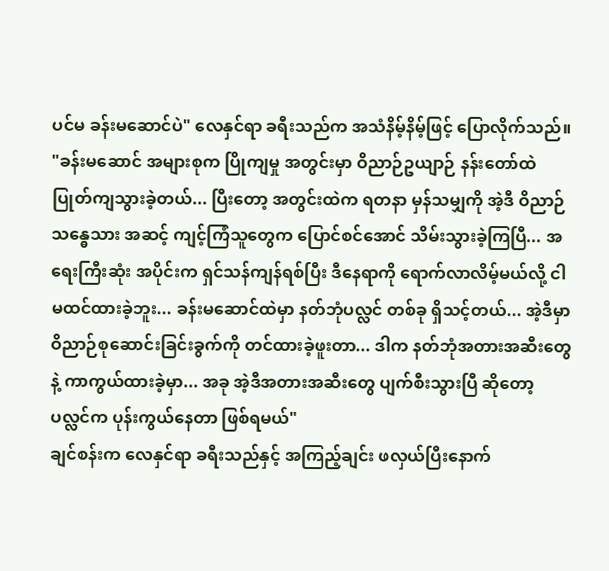ပင်မ ခန်းမဆောင်ပဲ" လေနှင်ရာ ခရီးသည်က အသံနိမ့်နိမ့်ဖြင့် ပြောလိုက်သည်။
"ခန်းမဆောင် အများစုက ပြိုကျမှု အတွင်းမှာ ဝိညာဉ်ဥယျာဉ် နန်းတော်ထဲ ပြုတ်ကျသွားခဲ့တယ်... ပြီးတော့ အတွင်းထဲက ရတနာ မှန်သမျှကို အဲ့ဒီ ဝိညာဉ်သန္ဓေသား အဆင့် ကျင့်ကြံသူတွေက ပြောင်စင်အောင် သိမ်းသွားခဲ့ကြပြီ... အရေးကြီးဆုံး အပိုင်းက ရှင်သန်ကျန်ရစ်ပြီး ဒီနေရာကို ရောက်လာလိမ့်မယ်လို့ ငါ မထင်ထားခဲ့ဘူး... ခန်းမဆောင်ထဲမှာ နတ်ဘုံပလ္လင် တစ်ခု ရှိသင့်တယ်... အဲ့ဒီမှာ ဝိညာဉ်စုဆောင်းခြင်းခွက်ကို တင်ထားခဲ့ဖူးတာ... ဒါက နတ်ဘုံအတားအဆီးတွေနဲ့ ကာကွယ်ထားခဲ့မှာ... အခု အဲ့ဒီအတားအဆီးတွေ ပျက်စီးသွားပြီ ဆိုတော့ ပလ္လင်က ပုန်းကွယ်နေတာ ဖြစ်ရမယ်"
ချင်စန်းက လေနှင်ရာ ခရီးသည်နှင့် အကြည့်ချင်း ဖလှယ်ပြီးနောက်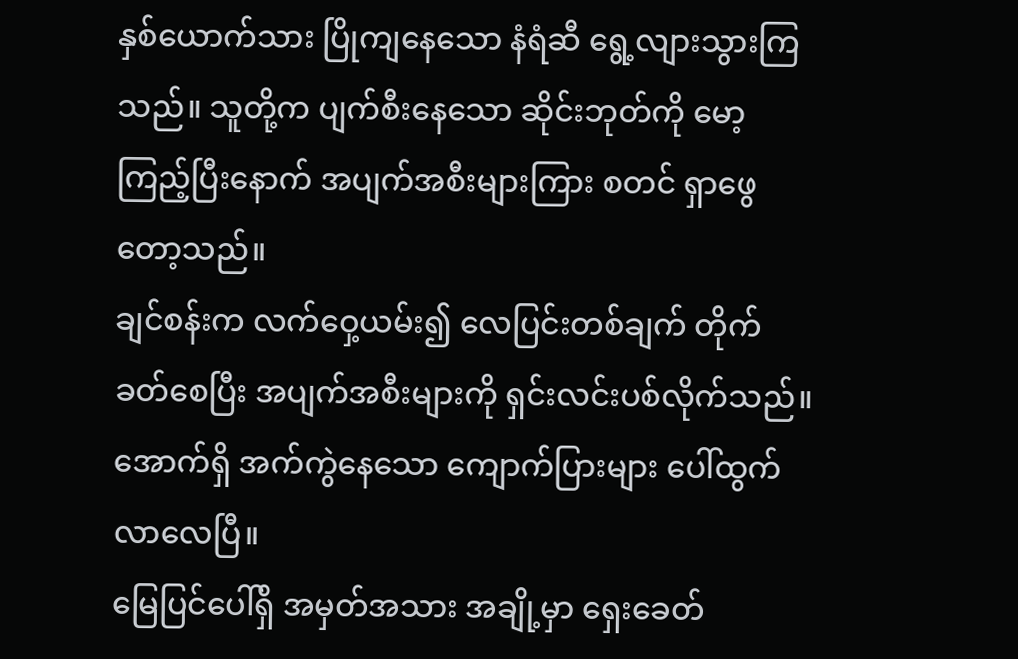နှစ်ယောက်သား ပြိုကျနေသော နံရံဆီ ရွေ့လျားသွားကြသည်။ သူတို့က ပျက်စီးနေသော ဆိုင်းဘုတ်ကို မော့ကြည့်ပြီးနောက် အပျက်အစီးများကြား စတင် ရှာဖွေတော့သည်။
ချင်စန်းက လက်ဝှေ့ယမ်း၍ လေပြင်းတစ်ချက် တိုက်ခတ်စေပြီး အပျက်အစီးများကို ရှင်းလင်းပစ်လိုက်သည်။ အောက်ရှိ အက်ကွဲနေသော ကျောက်ပြားများ ပေါ်ထွက်လာလေပြီ။
မြေပြင်ပေါ်ရှိ အမှတ်အသား အချို့မှာ ရှေးခေတ်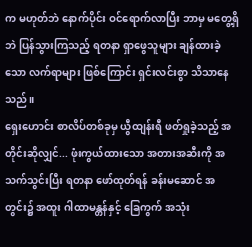က မဟုတ်ဘဲ နောက်ပိုင်း ဝင်ရောက်လာပြီး ဘာမှ မတွေ့ရှိဘဲ ပြန်သွားကြသည့် ရတနာ ရှာဖွေသူများ ချန်ထားခဲ့သော လက်ရာများ ဖြစ်ကြောင်း ရှင်းလင်းစွာ သိသာနေသည်။
ရှေးဟောင်း စာလိပ်တစ်ခုမှ ယွီထျန်းရီ ဖတ်ရှုခဲ့သည့် အတိုင်းဆိုလျှင်... ဖုံးကွယ်ထားသော အတားအဆီးကို အသက်သွင်းပြီး ရတနာ ဖော်ထုတ်ရန် ခန်းမဆောင် အတွင်း၌ အထူး ဂါထာမန္တန်နှင့် ခြေကွက် အသုံး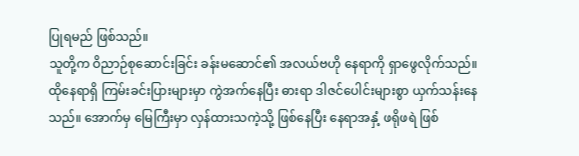ပြုရမည် ဖြစ်သည်။
သူတို့က ဝိညာဉ်စုဆောင်းခြင်း ခန်းမဆောင်၏ အလယ်ဗဟို နေရာကို ရှာဖွေလိုက်သည်။
ထိုနေရာရှိ ကြမ်းခင်းပြားများမှာ ကွဲအက်နေပြီး ဓားရာ ဒါဇင်ပေါင်းများစွာ ယှက်သန်းနေသည်။ အောက်မှ မြေကြီးမှာ လှန်ထားသကဲ့သို့ ဖြစ်နေပြီး နေရာအနှံ့ ဖရိုဖရဲ ဖြစ်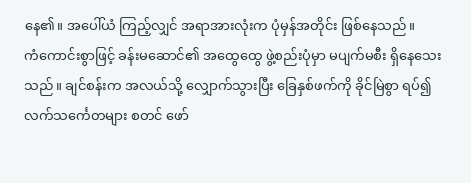နေ၏။ အပေါ်ယံ ကြည့်လျှင် အရာအားလုံးက ပုံမှန်အတိုင်း ဖြစ်နေသည်။
ကံကောင်းစွာဖြင့် ခန်းမဆောင်၏ အထွေထွေ ဖွဲ့စည်းပုံမှာ မပျက်မစီး ရှိနေသေးသည်။ ချင်စန်းက အလယ်သို့ လျှောက်သွားပြီး ခြေနှစ်ဖက်ကို ခိုင်မြဲစွာ ရပ်၍ လက်သင်္ကေတများ စတင် ဖော်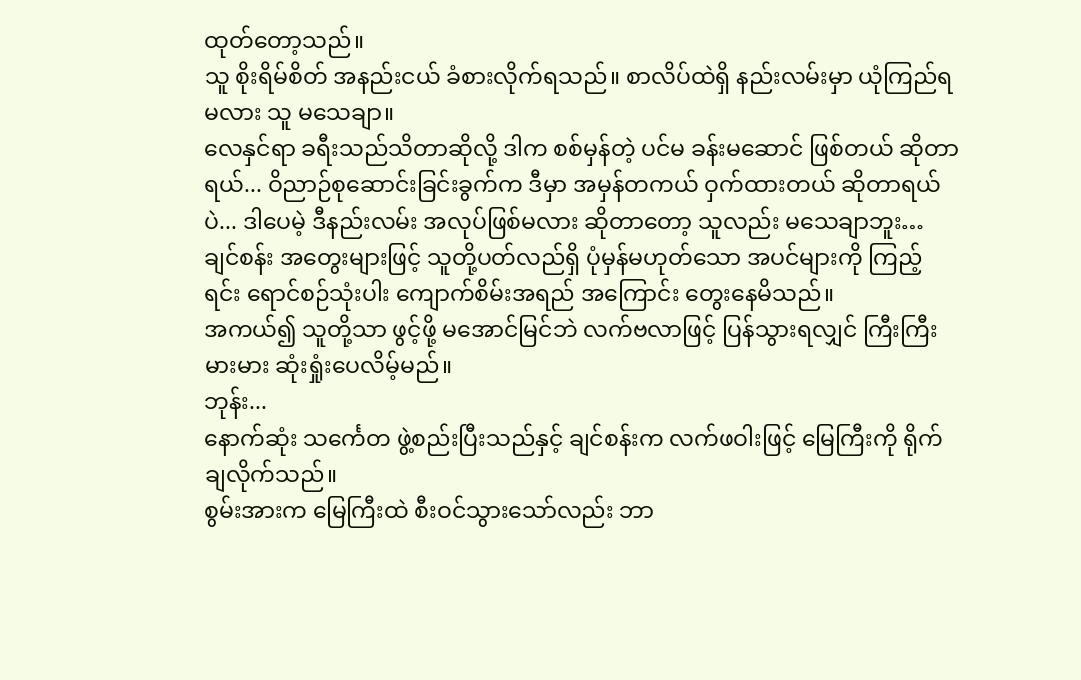ထုတ်တော့သည်။
သူ စိုးရိမ်စိတ် အနည်းငယ် ခံစားလိုက်ရသည်။ စာလိပ်ထဲရှိ နည်းလမ်းမှာ ယုံကြည်ရမလား သူ မသေချာ။
လေနှင်ရာ ခရီးသည်သိတာဆိုလို့ ဒါက စစ်မှန်တဲ့ ပင်မ ခန်းမဆောင် ဖြစ်တယ် ဆိုတာရယ်... ဝိညာဉ်စုဆောင်းခြင်းခွက်က ဒီမှာ အမှန်တကယ် ဝှက်ထားတယ် ဆိုတာရယ်ပဲ... ဒါပေမဲ့ ဒီနည်းလမ်း အလုပ်ဖြစ်မလား ဆိုတာတော့ သူလည်း မသေချာဘူး…
ချင်စန်း အတွေးများဖြင့် သူတို့ပတ်လည်ရှိ ပုံမှန်မဟုတ်သော အပင်များကို ကြည့်ရင်း ရောင်စဉ်သုံးပါး ကျောက်စိမ်းအရည် အကြောင်း တွေးနေမိသည်။
အကယ်၍ သူတို့သာ ဖွင့်ဖို့ မအောင်မြင်ဘဲ လက်ဗလာဖြင့် ပြန်သွားရလျှင် ကြီးကြီးမားမား ဆုံးရှုံးပေလိမ့်မည်။
ဘုန်း...
နောက်ဆုံး သင်္ကေတ ဖွဲ့စည်းပြီးသည်နှင့် ချင်စန်းက လက်ဖဝါးဖြင့် မြေကြီးကို ရိုက်ချလိုက်သည်။
စွမ်းအားက မြေကြီးထဲ စီးဝင်သွားသော်လည်း ဘာ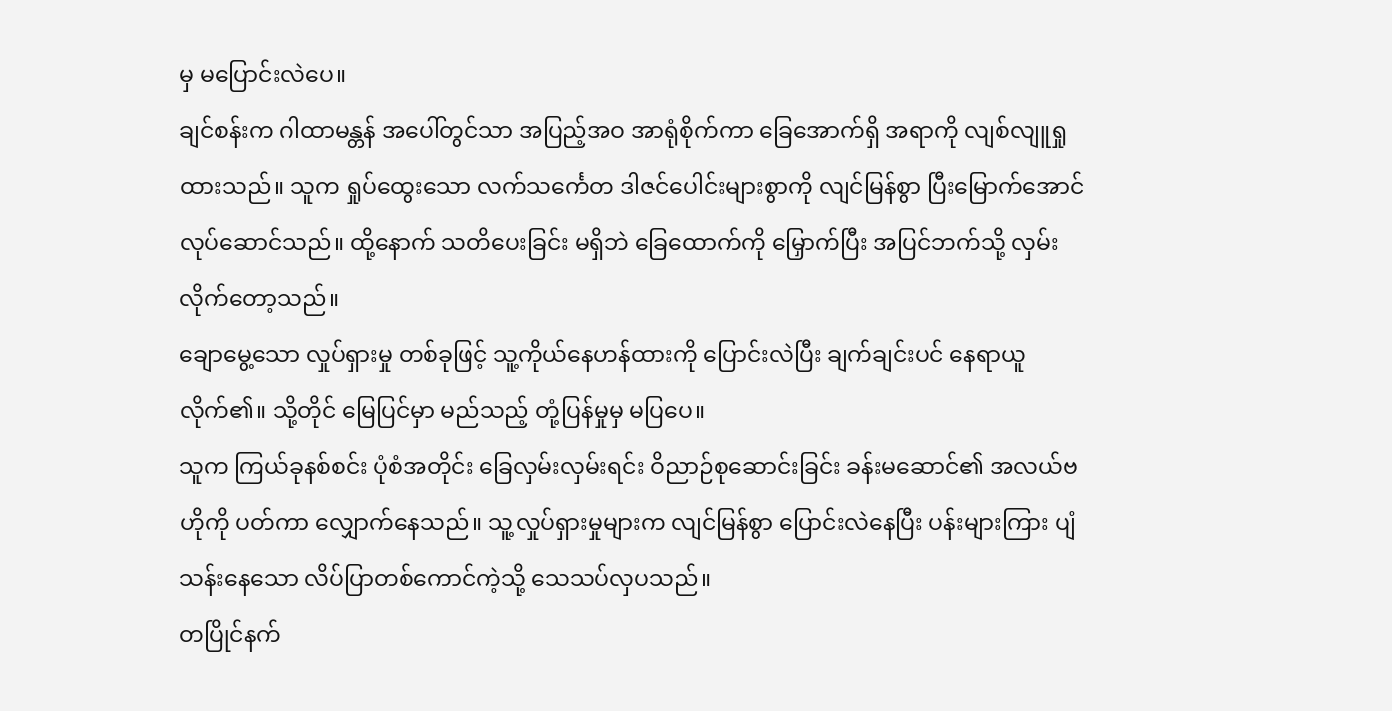မှ မပြောင်းလဲပေ။
ချင်စန်းက ဂါထာမန္တန် အပေါ်တွင်သာ အပြည့်အဝ အာရုံစိုက်ကာ ခြေအောက်ရှိ အရာကို လျစ်လျူရှုထားသည်။ သူက ရှုပ်ထွေးသော လက်သင်္ကေတ ဒါဇင်ပေါင်းများစွာကို လျင်မြန်စွာ ပြီးမြောက်အောင် လုပ်ဆောင်သည်။ ထို့နောက် သတိပေးခြင်း မရှိဘဲ ခြေထောက်ကို မြှောက်ပြီး အပြင်ဘက်သို့ လှမ်းလိုက်တော့သည်။
ချောမွေ့သော လှုပ်ရှားမှု တစ်ခုဖြင့် သူ့ကိုယ်နေဟန်ထားကို ပြောင်းလဲပြီး ချက်ချင်းပင် နေရာယူလိုက်၏။ သို့တိုင် မြေပြင်မှာ မည်သည့် တုံ့ပြန်မှုမှ မပြပေ။
သူက ကြယ်ခုနစ်စင်း ပုံစံအတိုင်း ခြေလှမ်းလှမ်းရင်း ဝိညာဉ်စုဆောင်းခြင်း ခန်းမဆောင်၏ အလယ်ဗဟိုကို ပတ်ကာ လျှောက်နေသည်။ သူ့လှုပ်ရှားမှုများက လျင်မြန်စွာ ပြောင်းလဲနေပြီး ပန်းများကြား ပျံသန်းနေသော လိပ်ပြာတစ်ကောင်ကဲ့သို့ သေသပ်လှပသည်။
တပြိုင်နက်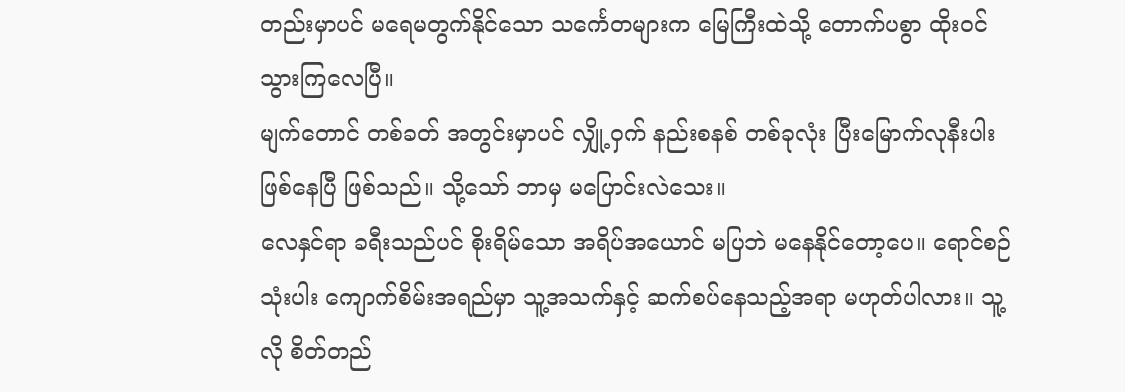တည်းမှာပင် မရေမတွက်နိုင်သော သင်္ကေတများက မြေကြီးထဲသို့ တောက်ပစွာ ထိုးဝင်သွားကြလေပြီ။
မျက်တောင် တစ်ခတ် အတွင်းမှာပင် လျှို့ဝှက် နည်းစနစ် တစ်ခုလုံး ပြီးမြောက်လုနီးပါး ဖြစ်နေပြီ ဖြစ်သည်။ သို့သော် ဘာမှ မပြောင်းလဲသေး။
လေနှင်ရာ ခရီးသည်ပင် စိုးရိမ်သော အရိပ်အယောင် မပြဘဲ မနေနိုင်တော့ပေ။ ရောင်စဉ်သုံးပါး ကျောက်စိမ်းအရည်မှာ သူ့အသက်နှင့် ဆက်စပ်နေသည့်အရာ မဟုတ်ပါလား။ သူ့လို စိတ်တည်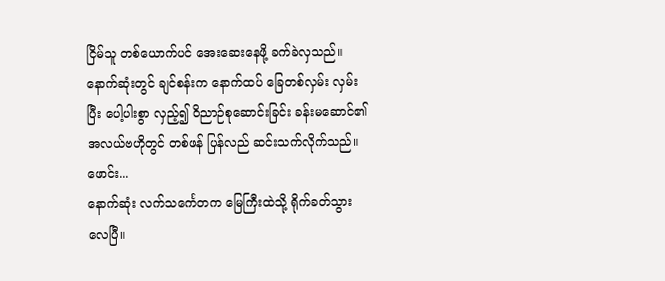ငြိမ်သူ တစ်ယောက်ပင် အေးဆေးနေဖို့ ခက်ခဲလှသည်။
နောက်ဆုံးတွင် ချင်စန်းက နောက်ထပ် ခြေတစ်လှမ်း လှမ်းပြီး ပေါ့ပါးစွာ လှည့်၍ ဝိညာဉ်စုဆောင်းခြင်း ခန်းမဆောင်၏ အလယ်ဗဟိုတွင် တစ်ဖန် ပြန်လည် ဆင်းသက်လိုက်သည်။
ဖောင်း...
နောက်ဆုံး လက်သင်္ကေတက မြေကြီးထဲသို့ ရိုက်ခတ်သွားလေပြီ။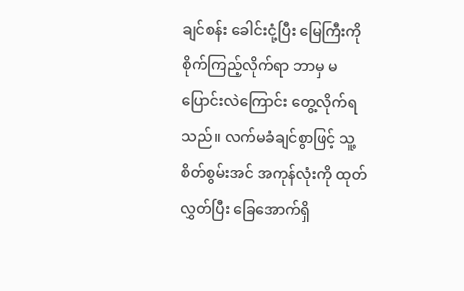ချင်စန်း ခေါင်းငုံ့ပြီး မြေကြီးကို စိုက်ကြည့်လိုက်ရာ ဘာမှ မပြောင်းလဲကြောင်း တွေ့လိုက်ရသည်။ လက်မခံချင်စွာဖြင့် သူ့စိတ်စွမ်းအင် အကုန်လုံးကို ထုတ်လွှတ်ပြီး ခြေအောက်ရှိ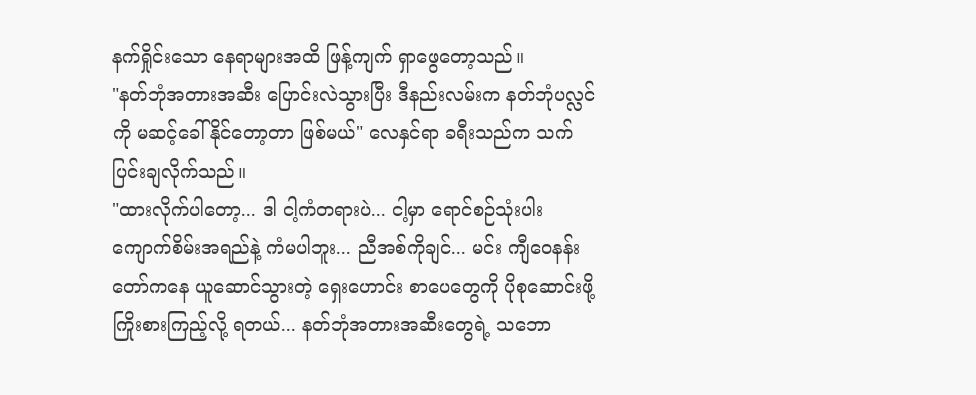နက်ရှိုင်းသော နေရာများအထိ ဖြန့်ကျက် ရှာဖွေတော့သည်။
"နတ်ဘုံအတားအဆီး ပြောင်းလဲသွားပြီး ဒီနည်းလမ်းက နတ်ဘုံပလ္လင်ကို မဆင့်ခေါ်နိုင်တော့တာ ဖြစ်မယ်" လေနှင်ရာ ခရီးသည်က သက်ပြင်းချလိုက်သည်။
"ထားလိုက်ပါတော့... ဒါ ငါ့ကံတရားပဲ... ငါ့မှာ ရောင်စဉ်သုံးပါး ကျောက်စိမ်းအရည်နဲ့ ကံမပါဘူး... ညီအစ်ကိုချင်... မင်း ကျီဝေနန်းတော်ကနေ ယူဆောင်သွားတဲ့ ရှေးဟောင်း စာပေတွေကို ပိုစုဆောင်းဖို့ ကြိုးစားကြည့်လို့ ရတယ်... နတ်ဘုံအတားအဆီးတွေရဲ့ သဘော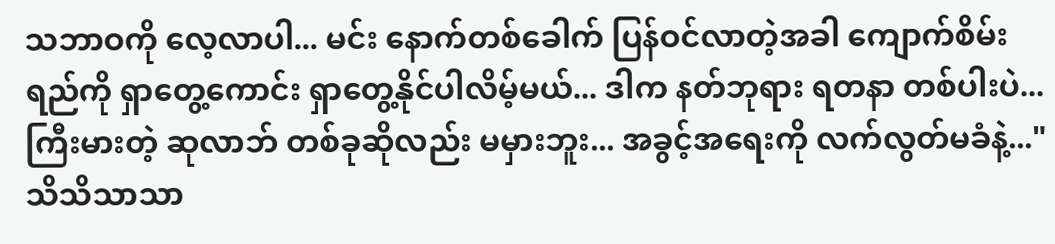သဘာဝကို လေ့လာပါ... မင်း နောက်တစ်ခေါက် ပြန်ဝင်လာတဲ့အခါ ကျောက်စိမ်းရည်ကို ရှာတွေ့ကောင်း ရှာတွေ့နိုင်ပါလိမ့်မယ်... ဒါက နတ်ဘုရား ရတနာ တစ်ပါးပဲ... ကြီးမားတဲ့ ဆုလာဘ် တစ်ခုဆိုလည်း မမှားဘူး... အခွင့်အရေးကို လက်လွတ်မခံနဲ့..."
သိသိသာသာ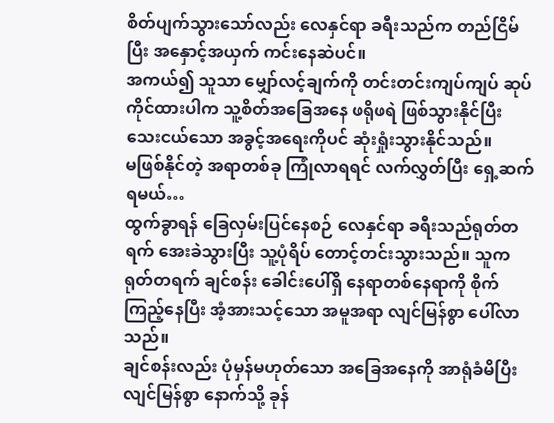စိတ်ပျက်သွားသော်လည်း လေနှင်ရာ ခရီးသည်က တည်ငြိမ်ပြီး အနှောင့်အယှက် ကင်းနေဆဲပင်။
အကယ်၍ သူသာ မျှော်လင့်ချက်ကို တင်းတင်းကျပ်ကျပ် ဆုပ်ကိုင်ထားပါက သူ့စိတ်အခြေအနေ ဖရိုဖရဲ ဖြစ်သွားနိုင်ပြီး သေးငယ်သော အခွင့်အရေးကိုပင် ဆုံးရှုံးသွားနိုင်သည်။
မဖြစ်နိုင်တဲ့ အရာတစ်ခု ကြုံလာရရင် လက်လွှတ်ပြီး ရှေ့ဆက်ရမယ်…
ထွက်ခွာရန် ခြေလှမ်းပြင်နေစဉ် လေနှင်ရာ ခရီးသည်ရုတ်တရက် အေးခဲသွားပြီး သူ့ပုံရိပ် တောင့်တင်းသွားသည်။ သူက ရုတ်တရက် ချင်စန်း ခေါင်းပေါ်ရှိ နေရာတစ်နေရာကို စိုက်ကြည့်နေပြီး အံ့အားသင့်သော အမူအရာ လျင်မြန်စွာ ပေါ်လာသည်။
ချင်စန်းလည်း ပုံမှန်မဟုတ်သော အခြေအနေကို အာရုံခံမိပြီး လျင်မြန်စွာ နောက်သို့ ခုန်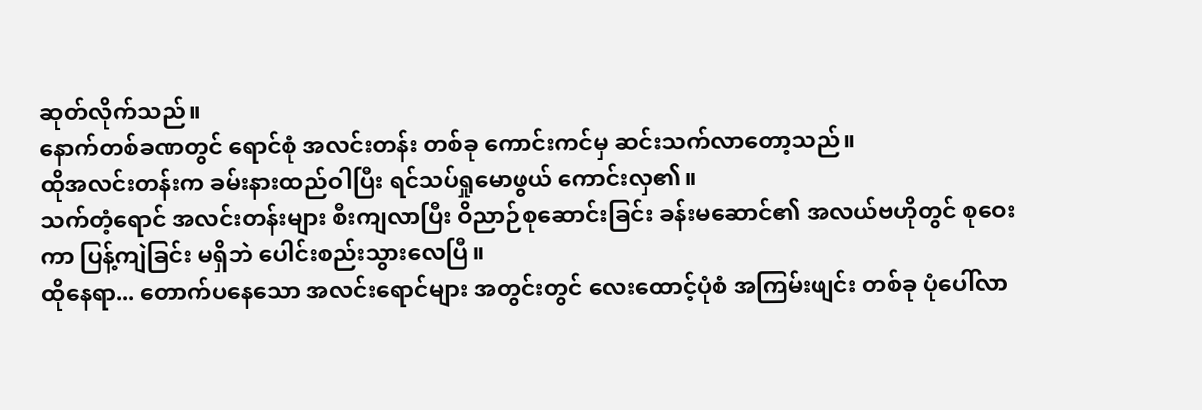ဆုတ်လိုက်သည်။
နောက်တစ်ခဏတွင် ရောင်စုံ အလင်းတန်း တစ်ခု ကောင်းကင်မှ ဆင်းသက်လာတော့သည်။
ထိုအလင်းတန်းက ခမ်းနားထည်ဝါပြီး ရင်သပ်ရှုမောဖွယ် ကောင်းလှ၏။
သက်တံ့ရောင် အလင်းတန်းများ စီးကျလာပြီး ဝိညာဉ်စုဆောင်းခြင်း ခန်းမဆောင်၏ အလယ်ဗဟိုတွင် စုဝေးကာ ပြန့်ကျဲခြင်း မရှိဘဲ ပေါင်းစည်းသွားလေပြီ။
ထိုနေရာ... တောက်ပနေသော အလင်းရောင်များ အတွင်းတွင် လေးထောင့်ပုံစံ အကြမ်းဖျင်း တစ်ခု ပုံပေါ်လာ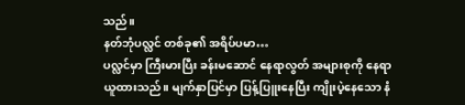သည်။
နတ်ဘုံပလ္လင် တစ်ခု၏ အရိပ်ပမာ…
ပလ္လင်မှာ ကြီးမားပြီး ခန်းမဆောင် နေရာလွတ် အများစုကို နေရာယူထားသည်။ မျက်နှာပြင်မှာ ပြန့်ပြူးနေပြီး ကျိုးပဲ့နေသော နံ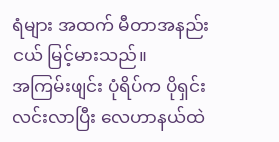ရံများ အထက် မီတာအနည်းငယ် မြင့်မားသည်။
အကြမ်းဖျင်း ပုံရိပ်က ပိုရှင်းလင်းလာပြီး လေဟာနယ်ထဲ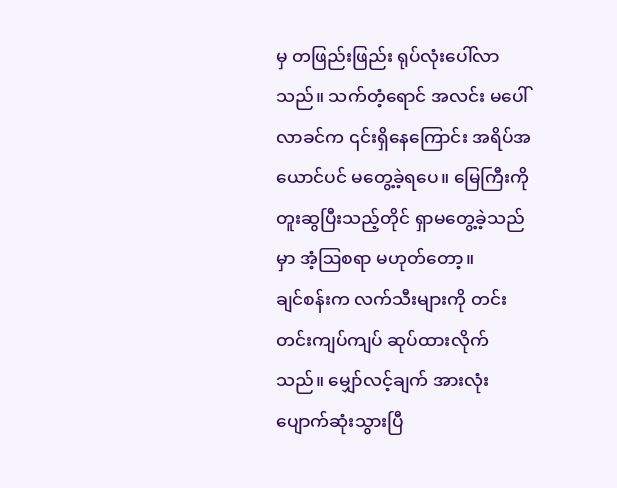မှ တဖြည်းဖြည်း ရုပ်လုံးပေါ်လာသည်။ သက်တံ့ရောင် အလင်း မပေါ်လာခင်က ၎င်းရှိနေကြောင်း အရိပ်အယောင်ပင် မတွေ့ခဲ့ရပေ။ မြေကြီးကို တူးဆွပြီးသည့်တိုင် ရှာမတွေ့ခဲ့သည်မှာ အံ့ဩစရာ မဟုတ်တော့။
ချင်စန်းက လက်သီးများကို တင်းတင်းကျပ်ကျပ် ဆုပ်ထားလိုက်သည်။ မျှော်လင့်ချက် အားလုံး ပျောက်ဆုံးသွားပြီ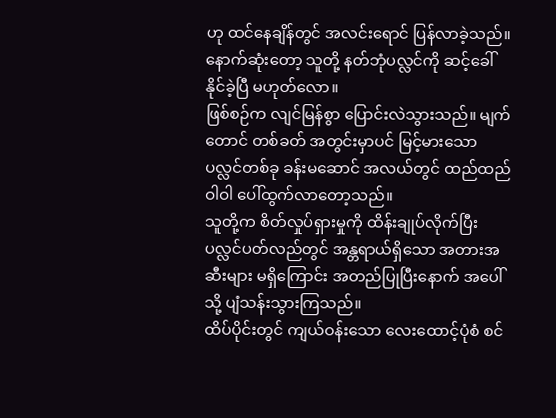ဟု ထင်နေချိန်တွင် အလင်းရောင် ပြန်လာခဲ့သည်။ နောက်ဆုံးတော့ သူတို့ နတ်ဘုံပလ္လင်ကို ဆင့်ခေါ်နိုင်ခဲ့ပြီ မဟုတ်လော။
ဖြစ်စဉ်က လျင်မြန်စွာ ပြောင်းလဲသွားသည်။ မျက်တောင် တစ်ခတ် အတွင်းမှာပင် မြင့်မားသော ပလ္လင်တစ်ခု ခန်းမဆောင် အလယ်တွင် ထည်ထည်ဝါဝါ ပေါ်ထွက်လာတော့သည်။
သူတို့က စိတ်လှုပ်ရှားမှုကို ထိန်းချုပ်လိုက်ပြီး ပလ္လင်ပတ်လည်တွင် အန္တရာယ်ရှိသော အတားအဆီးများ မရှိကြောင်း အတည်ပြုပြီးနောက် အပေါ်သို့ ပျံသန်းသွားကြသည်။
ထိပ်ပိုင်းတွင် ကျယ်ဝန်းသော လေးထောင့်ပုံစံ စင်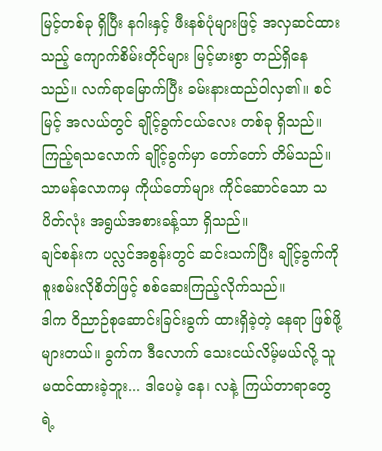မြင့်တစ်ခု ရှိပြီး နဂါးနှင့် ဖီးနစ်ပုံများဖြင့် အလှဆင်ထားသည့် ကျောက်စိမ်းတိုင်များ မြင့်မားစွာ တည်ရှိနေသည်။ လက်ရာမြောက်ပြီး ခမ်းနားထည်ဝါလှ၏။ စင်မြင့် အလယ်တွင် ချိုင့်ခွက်ငယ်လေး တစ်ခု ရှိသည်။
ကြည့်ရသလောက် ချိုင့်ခွက်မှာ တော်တော် တိမ်သည်။ သာမန်လောကမှ ကိုယ်တော်များ ကိုင်ဆောင်သော သပိတ်လုံး အရွယ်အစားခန့်သာ ရှိသည်။
ချင်စန်းက ပလ္လင်အစွန်းတွင် ဆင်းသက်ပြီး ချိုင့်ခွက်ကို စူးစမ်းလိုစိတ်ဖြင့် စစ်ဆေးကြည့်လိုက်သည်။
ဒါက ဝိညာဉ်စုဆောင်းခြင်းခွက် ထားရှိခဲ့တဲ့ နေရာ ဖြစ်ဖို့များတယ်။ ခွက်က ဒီလောက် သေးငယ်လိမ့်မယ်လို့ သူ မထင်ထားခဲ့ဘူး... ဒါပေမဲ့ နေ၊ လနဲ့ ကြယ်တာရာတွေရဲ့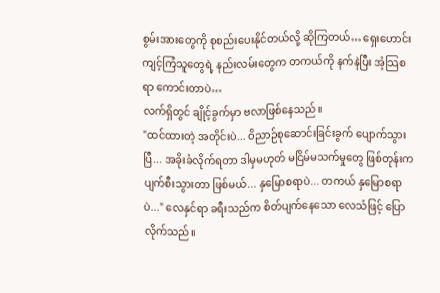စွမ်းအားတွေကို စုစည်းပေးနိုင်တယ်လို့ ဆိုကြတယ်… ရှေးဟောင်း ကျင့်ကြံသူတွေရဲ့ နည်းလမ်းတွေက တကယ်ကို နက်နဲပြီး အံ့သြစရာ ကောင်းတာပဲ…
လက်ရှိတွင် ချိုင့်ခွက်မှာ ဗလာဖြစ်နေသည်။
"ထင်ထားတဲ့ အတိုင်းပဲ... ဝိညာဉ်စုဆောင်းခြင်းခွက် ပျောက်သွားပြီ... အခိုးခံလိုက်ရတာ ဒါမှမဟုတ် မငြိမ်မသက်မှုတွေ ဖြစ်တုန်းက ပျက်စီးသွားတာ ဖြစ်မယ်... နှမြောစရာပဲ... တကယ် နှမြောစရာပဲ..." လေနှင်ရာ ခရီးသည်က စိတ်ပျက်နေသော လေသံဖြင့် ပြောလိုက်သည်။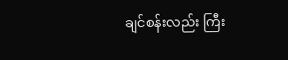ချင်စန်းလည်း ကြီး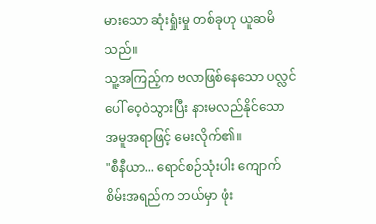မားသော ဆုံးရှုံးမှု တစ်ခုဟု ယူဆမိသည်။
သူ့အကြည့်က ဗလာဖြစ်နေသော ပလ္လင်ပေါ် ဝေ့ဝဲသွားပြီး နားမလည်နိုင်သော အမူအရာဖြင့် မေးလိုက်၏။
"စီနီယာ... ရောင်စဉ်သုံးပါး ကျောက်စိမ်းအရည်က ဘယ်မှာ ဖုံး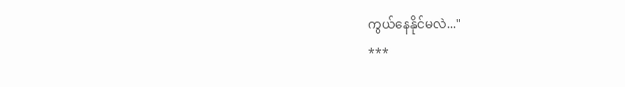ကွယ်နေနိုင်မလဲ..."
***